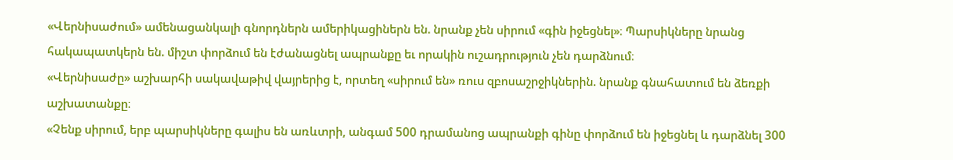«Վերնիսաժում» ամենացանկալի գնորդներն ամերիկացիներն են. նրանք չեն սիրում «գին իջեցնել»։ Պարսիկները նրանց հակապատկերն են. միշտ փորձում են էժանացնել ապրանքը եւ որակին ուշադրություն չեն դարձնում։
«Վերնիսաժը» աշխարհի սակավաթիվ վայրերից է, որտեղ «սիրում են» ռուս զբոսաշրջիկներին. նրանք գնահատում են ձեռքի աշխատանքը։
«Չենք սիրում, երբ պարսիկները գալիս են առևտրի, անգամ 500 դրամանոց ապրանքի գինը փորձում են իջեցնել և դարձնել 300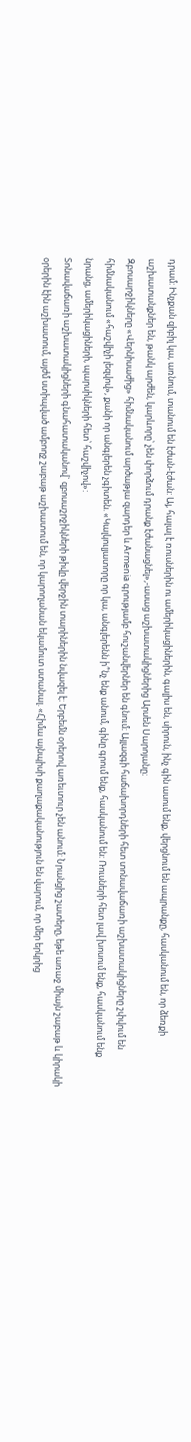դրամ: Ինչքան զիբիլ կա, առնում, տանում են էժան-էժան: Այ, հալալ է ռուսներին ու ամերիկացիներին, գալիս են, սիրուն, ինչ գին ասում ենք, վերցնում են ապրանքը, հասկանում են, որ ձեռքի աշխատանքներ են, թանկ արժեն, կարևորը՝ չեն փորձում դրանք էժանացնել»,-ասաց աշխատակիցներից Արսեն Սարոյանը։
Զբոսարջիկները «Վերնիսաժից» հիմնականում արծաթյա զարդեր և Armenia գրությամբ հուշանվերներ են գնում։ Այլազգի հաճախորդների հետ տոնավաճառի աշխատակիցները շփվում են հիմնականում «հաշվիչի լեզվով», քանի որ անգլերեն չգիտեն. «Կալկուլյատորը որ կա, անգլերենն ի՞նչ ենք անում, գինը գրում ենք, հասկանում են: Ռուսների հետ լավ խոսում ենք, հասկանում ենք նրանց, ամերիկացիների, պարսիկների հետ՝ հաշվիչով»:
Տոնավաճառի աշխատակիցների գնահատականով` զբոսաշրջիկների թիվը վերջին տարիներին նվազել է։ Երբեմն օրերով առեւտուր չեն անում։ Նրանցից շատերը, եթե առաջ միայն շաբաթ և կիրակի օրերին էին աշխատում, այժմ ստիպված ամբողջ շաբաթ աշխատում են, որ կարողանան եկամուտ ստանալ. «Հիմա այնպիսի քաղաքականություն են վարում, որ մեր երկրից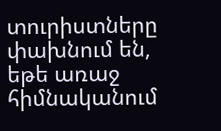տուրիստները փախնում են, եթե առաջ հիմնականում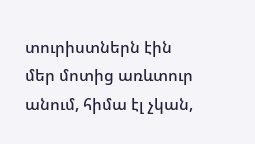տուրիստներն էին մեր մոտից առևտուր անում, հիմա էլ չկան,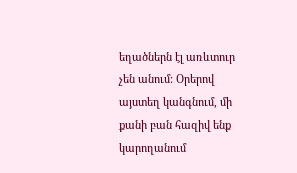եղածներն էլ առևտուր չեն անում: Օրերով այստեղ կանգնում, մի քանի բան հազիվ ենք կարողանում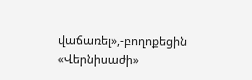վաճառել»,-բողոքեցին «Վերնիսաժի»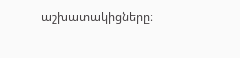աշխատակիցները։